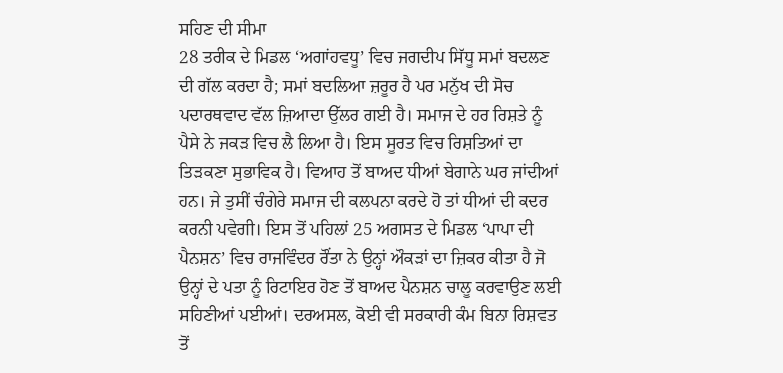ਸਹਿਣ ਦੀ ਸੀਮਾ
28 ਤਰੀਕ ਦੇ ਮਿਡਲ ‘ਅਗਾਂਹਵਧੂ’ ਵਿਚ ਜਗਦੀਪ ਸਿੱਧੂ ਸਮਾਂ ਬਦਲਣ ਦੀ ਗੱਲ ਕਰਦਾ ਹੈ; ਸਮਾਂ ਬਦਲਿਆ ਜ਼ਰੂਰ ਹੈ ਪਰ ਮਨੁੱਖ ਦੀ ਸੋਚ ਪਦਾਰਥਵਾਦ ਵੱਲ ਜ਼ਿਆਦਾ ਉੱਲਰ ਗਈ ਹੈ। ਸਮਾਜ ਦੇ ਹਰ ਰਿਸ਼ਤੇ ਨੂੰ ਪੈਸੇ ਨੇ ਜਕੜ ਵਿਚ ਲੈ ਲਿਆ ਹੈ। ਇਸ ਸੂਰਤ ਵਿਚ ਰਿਸ਼ਤਿਆਂ ਦਾ ਤਿੜਕਣਾ ਸੁਭਾਵਿਕ ਹੈ। ਵਿਆਹ ਤੋਂ ਬਾਅਦ ਧੀਆਂ ਬੇਗਾਨੇ ਘਰ ਜਾਂਦੀਆਂ ਹਨ। ਜੇ ਤੁਸੀਂ ਚੰਗੇਰੇ ਸਮਾਜ ਦੀ ਕਲਪਨਾ ਕਰਦੇ ਹੋ ਤਾਂ ਧੀਆਂ ਦੀ ਕਦਰ ਕਰਨੀ ਪਵੇਗੀ। ਇਸ ਤੋਂ ਪਹਿਲਾਂ 25 ਅਗਸਤ ਦੇ ਮਿਡਲ ‘ਪਾਪਾ ਦੀ ਪੈਨਸ਼ਨ’ ਵਿਚ ਰਾਜਵਿੰਦਰ ਰੌਂਤਾ ਨੇ ਉਨ੍ਹਾਂ ਔਕੜਾਂ ਦਾ ਜ਼ਿਕਰ ਕੀਤਾ ਹੈ ਜੋ ਉਨ੍ਹਾਂ ਦੇ ਪਤਾ ਨੂੰ ਰਿਟਾਇਰ ਹੋਣ ਤੋਂ ਬਾਅਦ ਪੈਨਸ਼ਨ ਚਾਲੂ ਕਰਵਾਉਣ ਲਈ ਸਹਿਣੀਆਂ ਪਈਆਂ। ਦਰਅਸਲ, ਕੋਈ ਵੀ ਸਰਕਾਰੀ ਕੰਮ ਬਿਨਾ ਰਿਸ਼ਵਤ ਤੋਂ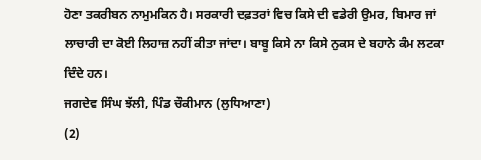ਹੋਣਾ ਤਕਰੀਬਨ ਨਾਮੁਮਕਿਨ ਹੈ। ਸਰਕਾਰੀ ਦਫ਼ਤਰਾਂ ਵਿਚ ਕਿਸੇ ਦੀ ਵਡੇਰੀ ਉਮਰ, ਬਿਮਾਰ ਜਾਂ ਲਾਚਾਰੀ ਦਾ ਕੋਈ ਲਿਹਾਜ਼ ਨਹੀਂ ਕੀਤਾ ਜਾਂਦਾ। ਬਾਬੂ ਕਿਸੇ ਨਾ ਕਿਸੇ ਨੁਕਸ ਦੇ ਬਹਾਨੇ ਕੰਮ ਲਟਕਾ ਦਿੰਦੇ ਹਨ।
ਜਗਦੇਵ ਸਿੰਘ ਝੱਲੀ, ਪਿੰਡ ਚੌਕੀਮਾਨ (ਲੁਧਿਆਣਾ)
(2)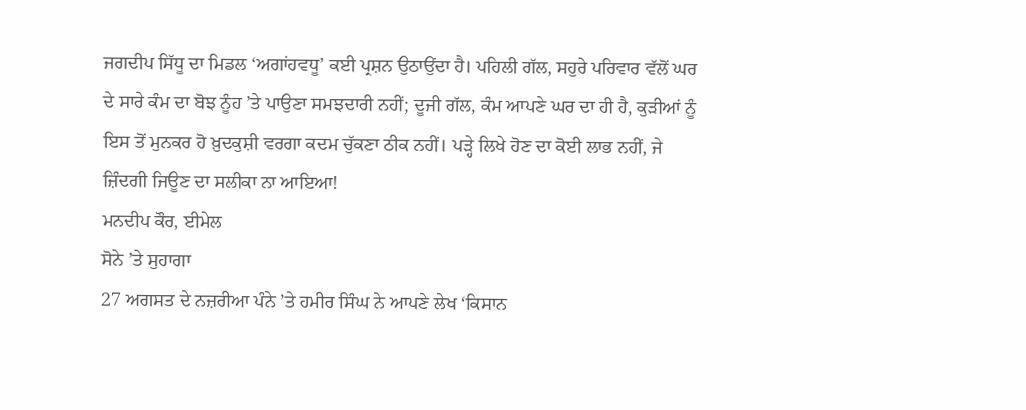ਜਗਦੀਪ ਸਿੱਧੂ ਦਾ ਮਿਡਲ ‘ਅਗਾਂਹਵਧੂ’ ਕਈ ਪ੍ਰਸ਼ਨ ਉਠਾਉਂਦਾ ਹੈ। ਪਹਿਲੀ ਗੱਲ, ਸਹੁਰੇ ਪਰਿਵਾਰ ਵੱਲੋਂ ਘਰ ਦੇ ਸਾਰੇ ਕੰਮ ਦਾ ਬੋਝ ਨੂੰਹ ’ਤੇ ਪਾਉਣਾ ਸਮਝਦਾਰੀ ਨਹੀਂ; ਦੂਜੀ ਗੱਲ, ਕੰਮ ਆਪਣੇ ਘਰ ਦਾ ਹੀ ਹੈ, ਕੁੜੀਆਂ ਨੂੰ ਇਸ ਤੋਂ ਮੁਨਕਰ ਹੋ ਖ਼ੁਦਕੁਸ਼ੀ ਵਰਗਾ ਕਦਮ ਚੁੱਕਣਾ ਠੀਕ ਨਹੀਂ। ਪੜ੍ਹੇ ਲਿਖੇ ਹੋਣ ਦਾ ਕੋਈ ਲਾਭ ਨਹੀਂ, ਜੇ ਜ਼ਿੰਦਗੀ ਜਿਊਣ ਦਾ ਸਲੀਕਾ ਨਾ ਆਇਆ!
ਮਨਦੀਪ ਕੌਰ, ਈਮੇਲ
ਸੋਨੇ ’ਤੇ ਸੁਹਾਗਾ
27 ਅਗਸਤ ਦੇ ਨਜ਼ਰੀਆ ਪੰਨੇ ’ਤੇ ਹਮੀਰ ਸਿੰਘ ਨੇ ਆਪਣੇ ਲੇਖ ‘ਕਿਸਾਨ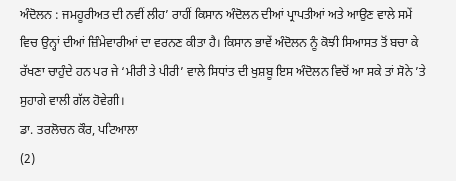ਅੰਦੋਲਨ : ਜਮਹੂਰੀਅਤ ਦੀ ਨਵੀਂ ਲੀਹ’ ਰਾਹੀਂ ਕਿਸਾਨ ਅੰਦੋਲਨ ਦੀਆਂ ਪ੍ਰਾਪਤੀਆਂ ਅਤੇ ਆਉਣ ਵਾਲੇ ਸਮੇਂ ਵਿਚ ਉਨ੍ਹਾਂ ਦੀਆਂ ਜ਼ਿੰਮੇਵਾਰੀਆਂ ਦਾ ਵਰਨਣ ਕੀਤਾ ਹੈ। ਕਿਸਾਨ ਭਾਵੇਂ ਅੰਦੋਲਨ ਨੂੰ ਕੋਝੀ ਸਿਆਸਤ ਤੋਂ ਬਚਾ ਕੇ ਰੱਖਣਾ ਚਾਹੁੰਦੇ ਹਨ ਪਰ ਜੇ ‘ਮੀਰੀ ਤੇ ਪੀਰੀ’ ਵਾਲੇ ਸਿਧਾਂਤ ਦੀ ਖੁਸ਼ਬੂ ਇਸ ਅੰਦੋਲਨ ਵਿਚੋਂ ਆ ਸਕੇ ਤਾਂ ਸੋਨੇ ’ਤੇ ਸੁਹਾਗੇ ਵਾਲੀ ਗੱਲ ਹੋਵੇਗੀ।
ਡਾ. ਤਰਲੋਚਨ ਕੌਰ, ਪਟਿਆਲਾ
(2)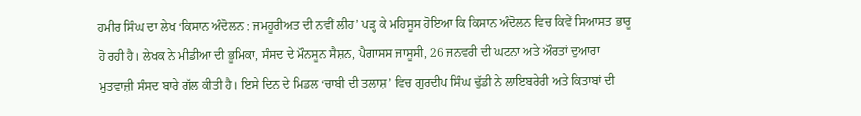ਹਮੀਰ ਸਿੰਘ ਦਾ ਲੇਖ ‘ਕਿਸਾਨ ਅੰਦੋਲਨ : ਜਮਹੂਰੀਅਤ ਦੀ ਨਵੀਂ ਲੀਹ’ ਪੜ੍ਹ ਕੇ ਮਹਿਸੂਸ ਹੋਇਆ ਕਿ ਕਿਸਾਨ ਅੰਦੋਲਨ ਵਿਚ ਕਿਵੇਂ ਸਿਆਸਤ ਭਾਰੂ ਹੋ ਰਹੀ ਹੈ। ਲੇਖਕ ਨੇ ਮੀਡੀਆ ਦੀ ਭੂਮਿਕਾ, ਸੰਸਦ ਦੇ ਮੌਨਸੂਨ ਸੈਸ਼ਨ, ਪੈਗਾਸਸ ਜਾਸੂਸੀ, 26 ਜਨਵਰੀ ਦੀ ਘਟਨਾ ਅਤੇ ਔਰਤਾਂ ਦੁਆਰਾ ਮੁਤਵਾਜ਼ੀ ਸੰਸਦ ਬਾਰੇ ਗੱਲ ਕੀਤੀ ਹੈ। ਇਸੇ ਦਿਨ ਦੇ ਮਿਡਲ ‘ਚਾਬੀ ਦੀ ਤਲਾਸ਼’ ਵਿਚ ਗੁਰਦੀਪ ਸਿੰਘ ਢੁੱਡੀ ਨੇ ਲਾਇਬਰੇਰੀ ਅਤੇ ਕਿਤਾਬਾਂ ਦੀ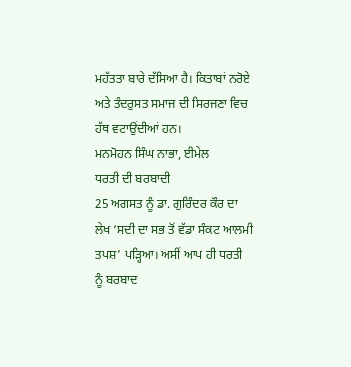ਮਹੱਤਤਾ ਬਾਰੇ ਦੱਸਿਆ ਹੈ। ਕਿਤਾਬਾਂ ਨਰੋਏ ਅਤੇ ਤੰਦਰੁਸਤ ਸਮਾਜ ਦੀ ਸਿਰਜਣਾ ਵਿਚ ਹੱਥ ਵਟਾਉਂਦੀਆਂ ਹਨ।
ਮਨਮੋਹਨ ਸਿੰਘ ਨਾਭਾ, ਈਮੇਲ
ਧਰਤੀ ਦੀ ਬਰਬਾਦੀ
25 ਅਗਸਤ ਨੂੰ ਡਾ. ਗੁਰਿੰਦਰ ਕੌਰ ਦਾ ਲੇਖ ‘ਸਦੀ ਦਾ ਸਭ ਤੋਂ ਵੱਡਾ ਸੰਕਟ ਆਲਮੀ ਤਪਸ਼’ ਪੜ੍ਹਿਆ। ਅਸੀਂ ਆਪ ਹੀ ਧਰਤੀ ਨੂੰ ਬਰਬਾਦ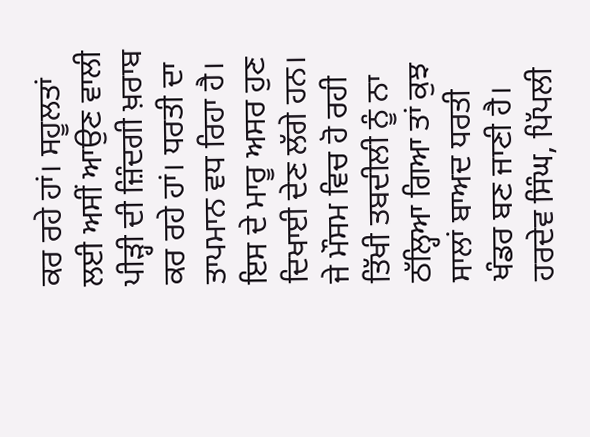ਕਰ ਰਹੇ ਹਾਂ। ਸਹੂਲਤਾਂ ਲਈ ਅਸੀਂ ਆਉਣ ਵਾਲੀ ਪੀੜ੍ਹੀ ਦੀ ਜ਼ਿੰਦਗੀ ਖ਼ਰਾਬ ਕਰ ਰਹੇ ਹਾਂ। ਧਰਤੀ ਦਾ ਤਾਪਮਾਨ ਵਧ ਰਿਹਾ ਹੈ। ਇਸ ਦੇ ਮਾਰੂ ਅਸਰ ਹੁਣ ਦਿਖਾਈ ਦੇਣ ਲੱਗੇ ਹਨ। ਜੇ ਮੌਸਮ ਵਿਚ ਹੋ ਰਹੀ ਤਿੱਖੀ ਤਬਦੀਲੀ ਨੂੰ ਨਾ ਠੱਲ੍ਹਿਆ ਗਿਆ ਤਾਂ ਕੁਝ ਸਾਲਾਂ ਬਾਅਦ ਧਰਤੀ ਖੰਡਰ ਬਣ ਜਾਣੀ ਹੈ।
ਹਰਦੇਵ ਸਿੰਘ, ਪਿੱਪਲੀ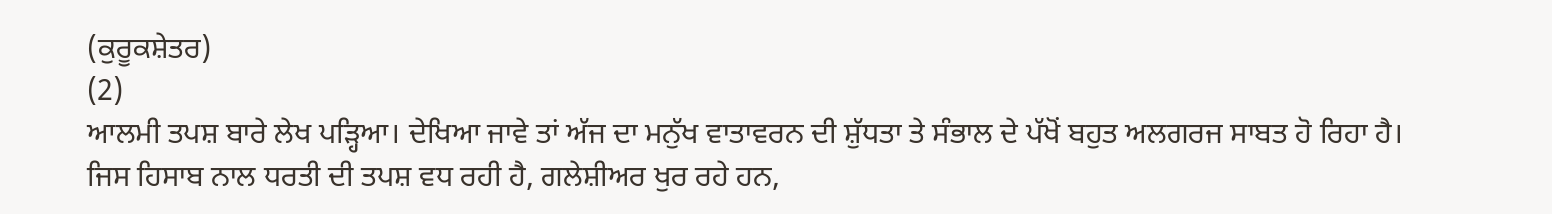(ਕੁਰੂਕਸ਼ੇਤਰ)
(2)
ਆਲਮੀ ਤਪਸ਼ ਬਾਰੇ ਲੇਖ ਪੜ੍ਹਿਆ। ਦੇਖਿਆ ਜਾਵੇ ਤਾਂ ਅੱਜ ਦਾ ਮਨੁੱਖ ਵਾਤਾਵਰਨ ਦੀ ਸ਼ੁੱਧਤਾ ਤੇ ਸੰਭਾਲ ਦੇ ਪੱਖੋਂ ਬਹੁਤ ਅਲਗਰਜ ਸਾਬਤ ਹੋ ਰਿਹਾ ਹੈ। ਜਿਸ ਹਿਸਾਬ ਨਾਲ ਧਰਤੀ ਦੀ ਤਪਸ਼ ਵਧ ਰਹੀ ਹੈ, ਗਲੇਸ਼ੀਅਰ ਖੁਰ ਰਹੇ ਹਨ,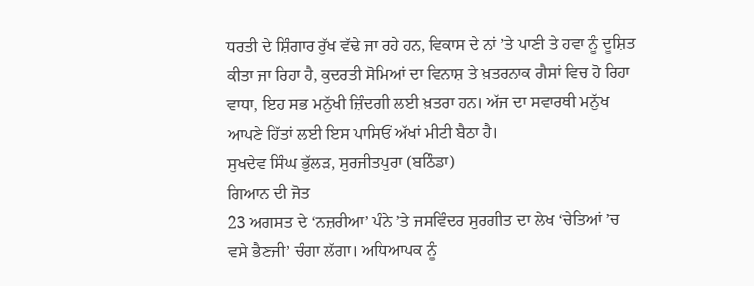ਧਰਤੀ ਦੇ ਸ਼ਿੰਗਾਰ ਰੁੱਖ ਵੱਢੇ ਜਾ ਰਹੇ ਹਨ, ਵਿਕਾਸ ਦੇ ਨਾਂ ’ਤੇ ਪਾਣੀ ਤੇ ਹਵਾ ਨੂੰ ਦੂਸ਼ਿਤ ਕੀਤਾ ਜਾ ਰਿਹਾ ਹੈ, ਕੁਦਰਤੀ ਸੋਮਿਆਂ ਦਾ ਵਿਨਾਸ਼ ਤੇ ਖ਼ਤਰਨਾਕ ਗੈਸਾਂ ਵਿਚ ਹੋ ਰਿਹਾ ਵਾਧਾ, ਇਹ ਸਭ ਮਨੁੱਖੀ ਜ਼ਿੰਦਗੀ ਲਈ ਖ਼ਤਰਾ ਹਨ। ਅੱਜ ਦਾ ਸਵਾਰਥੀ ਮਨੁੱਖ ਆਪਣੇ ਹਿੱਤਾਂ ਲਈ ਇਸ ਪਾਸਿਓਂ ਅੱਖਾਂ ਮੀਟੀ ਬੈਠਾ ਹੈ।
ਸੁਖਦੇਵ ਸਿੰਘ ਭੁੱਲੜ, ਸੁਰਜੀਤਪੁਰਾ (ਬਠਿੰਡਾ)
ਗਿਆਨ ਦੀ ਜੋਤ
23 ਅਗਸਤ ਦੇ ‘ਨਜ਼ਰੀਆ’ ਪੰਨੇ ’ਤੇ ਜਸਵਿੰਦਰ ਸੁਰਗੀਤ ਦਾ ਲੇਖ ‘ਚੇਤਿਆਂ ’ਚ ਵਸੇ ਭੈਣਜੀ’ ਚੰਗਾ ਲੱਗਾ। ਅਧਿਆਪਕ ਨੂੰ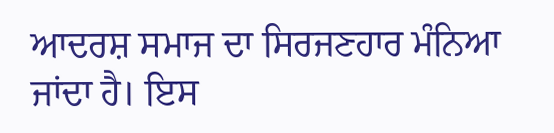ਆਦਰਸ਼ ਸਮਾਜ ਦਾ ਸਿਰਜਣਹਾਰ ਮੰਨਿਆ ਜਾਂਦਾ ਹੈ। ਇਸ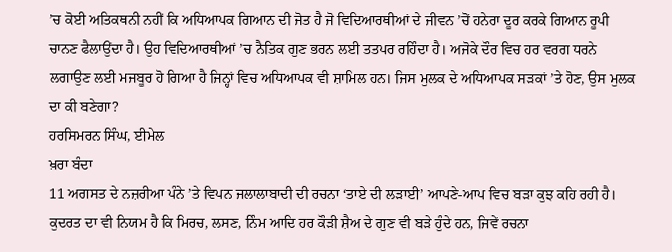’ਚ ਕੋਈ ਅਤਿਕਥਨੀ ਨਹੀਂ ਕਿ ਅਧਿਆਪਕ ਗਿਆਨ ਦੀ ਜੋਤ ਹੈ ਜੋ ਵਿਦਿਆਰਥੀਆਂ ਦੇ ਜੀਵਨ ’ਚੋਂ ਹਨੇਰਾ ਦੂਰ ਕਰਕੇ ਗਿਆਨ ਰੂਪੀ ਚਾਨਣ ਫੈਲਾਉਂਦਾ ਹੈ। ਉਹ ਵਿਦਿਆਰਥੀਆਂ ’ਚ ਨੈਤਿਕ ਗੁਣ ਭਰਨ ਲਈ ਤਤਪਰ ਰਹਿੰਦਾ ਹੈ। ਅਜੋਕੇ ਦੌਰ ਵਿਚ ਹਰ ਵਰਗ ਧਰਨੇ ਲਗਾਉਣ ਲਈ ਮਜਬੂਰ ਹੋ ਗਿਆ ਹੈ ਜਿਨ੍ਹਾਂ ਵਿਚ ਅਧਿਆਪਕ ਵੀ ਸ਼ਾਮਿਲ ਹਨ। ਜਿਸ ਮੁਲਕ ਦੇ ਅਧਿਆਪਕ ਸੜਕਾਂ ’ਤੇ ਹੋਣ, ਉਸ ਮੁਲਕ ਦਾ ਕੀ ਬਣੇਗਾ?
ਹਰਸਿਮਰਨ ਸਿੰਘ, ਈਮੇਲ
ਖ਼ਰਾ ਬੰਦਾ
11 ਅਗਸਤ ਦੇ ਨਜ਼ਰੀਆ ਪੰਨੇ ’ਤੇ ਵਿਪਨ ਜਲਾਲਾਬਾਦੀ ਦੀ ਰਚਨਾ ‘ਤਾਏ ਦੀ ਲੜਾਈ’ ਆਪਣੇ-ਆਪ ਵਿਚ ਬੜਾ ਕੁਝ ਕਹਿ ਰਹੀ ਹੈ। ਕੁਦਰਤ ਦਾ ਵੀ ਨਿਯਮ ਹੈ ਕਿ ਮਿਰਚ, ਲਸਣ, ਨਿੰਮ ਆਦਿ ਹਰ ਕੌੜੀ ਸ਼ੈਅ ਦੇ ਗੁਣ ਵੀ ਬੜੇ ਹੁੰਦੇ ਹਨ, ਜਿਵੇਂ ਰਚਨਾ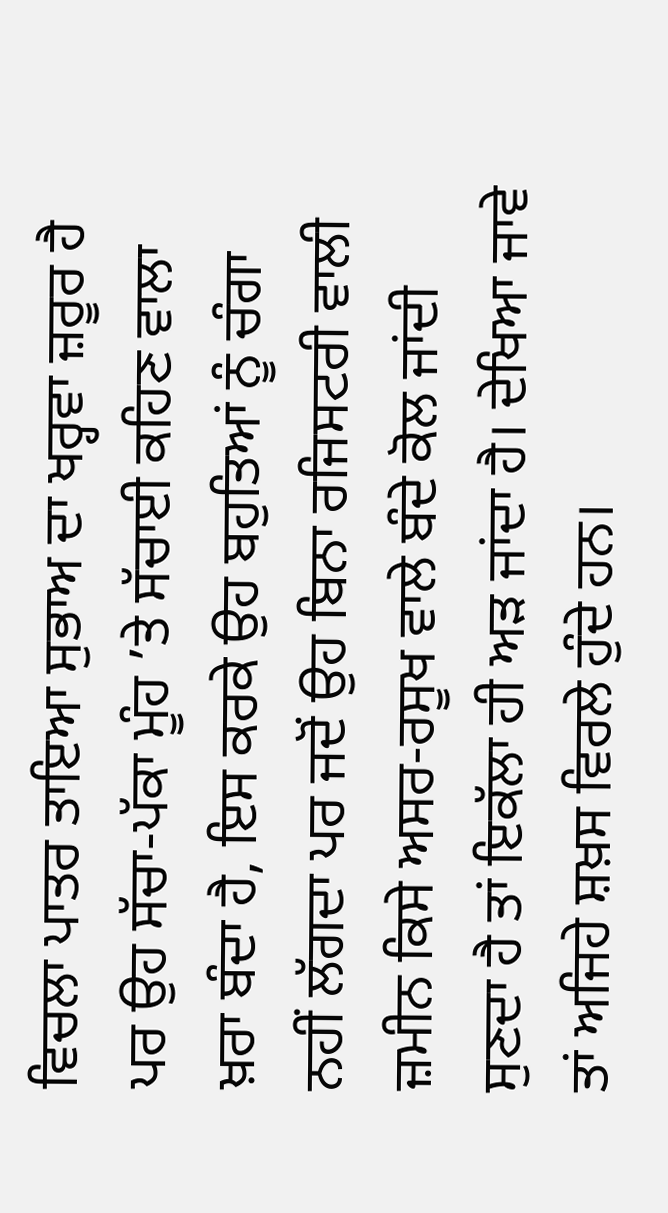ਵਿਚਲਾ ਪਾਤਰ ਤਾਇਆ ਸੁਭਾਅ ਦਾ ਖਰ੍ਹਵਾ ਜ਼ਰੂਰ ਹੈ ਪਰ ਉਹ ਸੱਚਾ-ਪੱਕਾ ਮੂੰਹ ’ਤੇ ਸੱਚਾਈ ਕਹਿਣ ਵਾਲਾ ਖ਼ਰਾ ਬੰਦਾ ਹੈ, ਇਸ ਕਰਕੇ ਉਹ ਬਹੁਤਿਆਂ ਨੂੰ ਚੰਗਾ ਨਹੀਂ ਲੱਗਦਾ ਪਰ ਜਦੋਂ ਉਹ ਬਿਨਾ ਰਜਿਸਟਰੀ ਵਾਲੀ ਜ਼ਮੀਨ ਕਿਸੇ ਅਸਰ-ਰਸੂਖ ਵਾਲੇ ਬੰਦੇ ਕੋਲ ਜਾਂਦੀ ਸੁਣਦਾ ਹੈ ਤਾਂ ਇਕੱਲਾ ਹੀ ਅੜ ਜਾਂਦਾ ਹੈ। ਦੇਖਿਆ ਜਾਵੇ ਤਾਂ ਅਜਿਹੇ ਸ਼ਖ਼ਸ ਵਿਰਲੇ ਹੁੰਦੇ ਹਨ।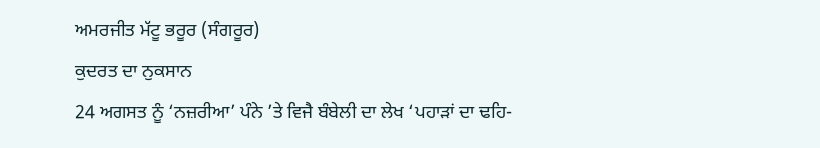ਅਮਰਜੀਤ ਮੱਟੂ ਭਰੂਰ (ਸੰਗਰੂਰ)
ਕੁਦਰਤ ਦਾ ਨੁਕਸਾਨ
24 ਅਗਸਤ ਨੂੰ ‘ਨਜ਼ਰੀਆ’ ਪੰਨੇ ’ਤੇ ਵਿਜੈ ਬੰਬੇਲੀ ਦਾ ਲੇਖ ‘ਪਹਾੜਾਂ ਦਾ ਢਹਿ-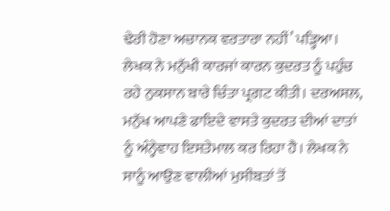ਢੇਰੀ ਹੋਣਾ ਅਚਾਨਕ ਵਰਤਾਰਾ ਨਹੀਂ’ ਪੜ੍ਹਿਆ। ਲੇਖਕ ਨੇ ਮਨੁੱਖੀ ਕਾਰਜਾਂ ਕਾਰਨ ਕੁਦਰਤ ਨੂੰ ਪਹੁੰਚ ਰਹੇ ਨੁਕਸਾਨ ਬਾਰੇ ਚਿੰਤਾ ਪ੍ਰਗਟ ਕੀਤੀ। ਦਰਅਸਲ, ਮਨੁੱਖ ਆਪਣੇ ਫਾਇਦੇ ਵਾਸਤੇ ਕੁਦਰਤ ਦੀਆਂ ਦਾਤਾਂ ਨੂੰ ਅੰਨ੍ਹੇਵਾਹ ਇਸਤੇਮਾਲ ਕਰ ਰਿਹਾ ਹੈ। ਲੇਖਕ ਨੇ ਸਾਨੂੰ ਆਉਣ ਵਾਲੀਆਂ ਮੁਸੀਬਤਾਂ ਤੋਂ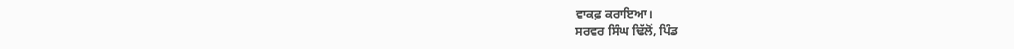ਵਾਕਫ਼ ਕਰਾਇਆ।
ਸਰਵਰ ਸਿੰਘ ਢਿੱਲੋਂ, ਪਿੰਡ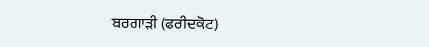ਬਰਗਾੜੀ (ਫਰੀਦਕੋਟ)